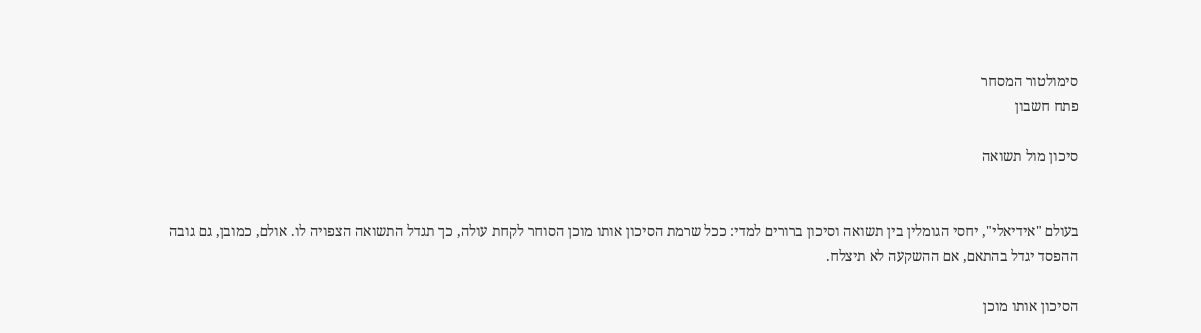סימולטור המסחר
פתח חשבון

סיכון מול תשואה


בעולם "אידיאלי", יחסי הגומלין בין תשואה וסיכון ברורים למדי: ככל שרמת הסיכון אותו מוכן הסוחר לקחת עולה, כך תגדל התשואה הצפויה לו. אולם, כמובן, גם גובה ההפסד יגדל בהתאם, אם ההשקעה לא תיצלח.

הסיכון אותו מוכן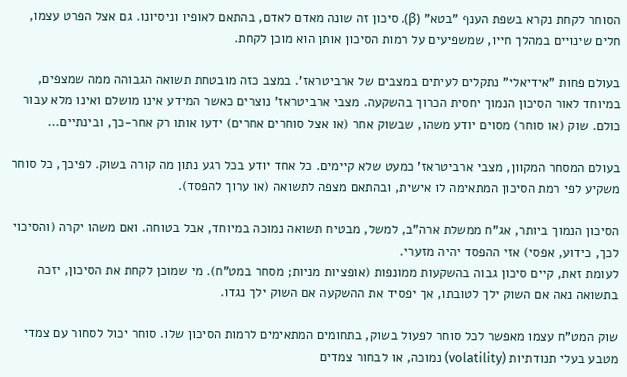הסוחר לקחת נקרא בשפת הענף "בטא" (β). סיכון זה שונה מאדם לאדם, בהתאם לאופיו וניסיונו. גם אצל הפרט עצמו, חלים שינויים במהלך חייו, שמשפיעים על רמות הסיכון אותן הוא מוכן לקחת.

בעולם פחות "אידיאלי" נתקלים לעיתים במצבים של ארביטראז'. במצב כזה מובטחת תשואה הגבוהה ממה שמצפים, במיוחד לאור הסיכון הנמוך יחסית הכרוך בהשקעה. מצבי ארביטראז' נוצרים כאשר המידע אינו מושלם ואינו מלא עבור כולם. שוק (או סוחר) מסוים יודע משהו, שבשוק אחר (או אצל סוחרים אחרים) ידעו אותו רק אחר-כך, ובינתיים...

בעולם המסחר המקוון, מצבי ארביטראז' כמעט שלא קיימים. כל אחד יודע בכל רגע נתון מה קורה בשוק. לפיכך, כל סוחר משקיע לפי רמת הסיכון המתאימה לו אישית, ובהתאם מצפה לתשואה (או ערוך להפסד).

הסיכון הנמוך ביותר, אג"ח ממשלת ארה"ב, למשל, מבטיח תשואה נמוכה במיוחד, אבל בטוחה. ואם משהו יקרה (והסיכוי לכך, כידוע, אפסי) אזי ההפסד יהיה מזערי.
לעומת זאת, קיים סיכון גבוה בהשקעות ממונפות (אופציות מניות; מסחר במט"ח). מי שמוכן לקחת את הסיכון, יזכה בתשואה נאה אם השוק ילך לטובתו, אך יפסיד את ההשקעה אם השוק ילך נגדו.

שוק המט"ח עצמו מאפשר לכל סוחר לפעול בשוק, בתחומים המתאימים לרמות הסיכון שלו. סוחר יכול לסחור עם צמדי מטבע בעלי תנודתיות (volatility) נמוכה, או לבחור צמדים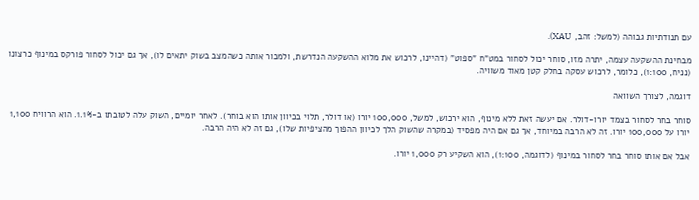עם תנודתיות גבוהה (למשל: זהב, XAU).

מבחינת ההשקעה עצמה, יתרה מזו, סוחר יכול לסחור במט"ח "ספוט" (דהיינו, לרכוש את מלוא ההשקעה הנדרשת, ולמכור אותה כשהמצב בשוק יתאים לו), אך גם יכול לסחור פורקס במינוף כרצונו (נניח, 1:100), כלומר, לרכוש עסקה בחלק קטן מאוד משוויה.

דוגמה, לצורך השוואה

סוחר בחר לסחור בצמד יורו-דולר. אם יעשה זאת ללא מינוף, הוא ירכוש, למשל, 100,000 יורו (או דולר, תלוי בכיוון אותו הוא בוחר). לאחר יומיים, השוק עלה לטובתו ב-1.1%. הוא הרוויח 1,100 יורו על 100,000 יורו. זה לא הרבה במיוחד, אך גם אם היה מפסיד (במקרה שהשוק הלך לכיוון ההפוך מהציפיות שלו), גם זה לא היה הרבה.

אבל אם אותו סוחר בחר לסחור במינוף (לדוגמה, 1:100), הוא השקיע רק 1,000 יורו.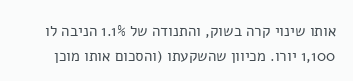אותו שינוי קרה בשוק, והתנודה של 1.1% הניבה לו 1,100 יורו. מכיוון שהשקעתו (והסכום אותו מוכן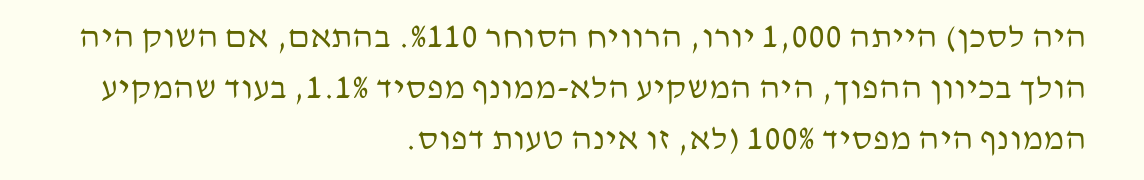היה לסכן) הייתה 1,000 יורו, הרוויח הסוחר %110. בהתאם, אם השוק היה הולך בכיוון ההפוך, היה המשקיע הלא-ממונף מפסיד 1.1%, בעוד שהמקיע הממונף היה מפסיד 100% (לא, זו אינה טעות דפוס.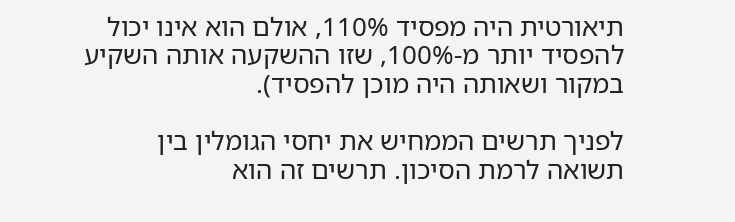תיאורטית היה מפסיד 110%, אולם הוא אינו יכול להפסיד יותר מ-100%, שזו ההשקעה אותה השקיע במקור ושאותה היה מוכן להפסיד).

לפניך תרשים הממחיש את יחסי הגומלין בין תשואה לרמת הסיכון. תרשים זה הוא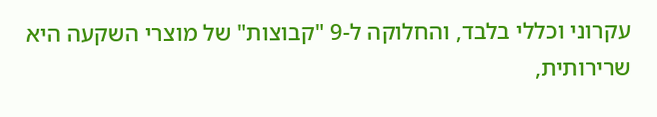עקרוני וכללי בלבד, והחלוקה ל-9 "קבוצות" של מוצרי השקעה היא שרירותית,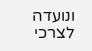ונועדה לצרכי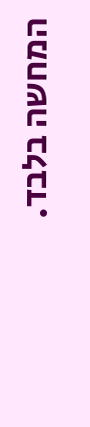המחשה בלבד.